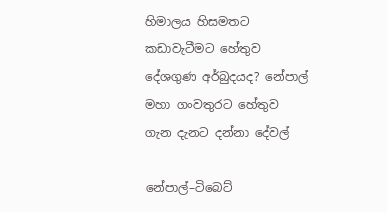හිමාලය හිසමතට කඩාවැටීමට හේතුව දේශගුණ අර්බුදයද? නේපාල් මහා ගංවතුරට හේතුව ගැන දැනට දන්නා දේවල්

නේපාල්–ටිබෙට්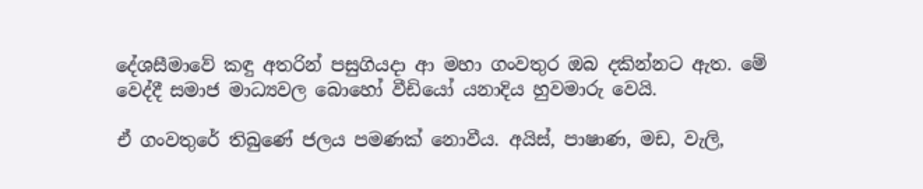දේශසීමාවේ කඳු අතරින් පසුගියදා ආ මහා ගංවතුර ඔබ දකින්නට ඇත. මේ වෙද්දී සමාජ මාධ්‍යවල බොහෝ වීඩියෝ යනාදිය හුවමාරු වෙයි.

ඒ ගංවතුරේ තිබුණේ ජලය පමණක් නොවීය. අයිස්, පාෂාණ, මඩ, වැලි,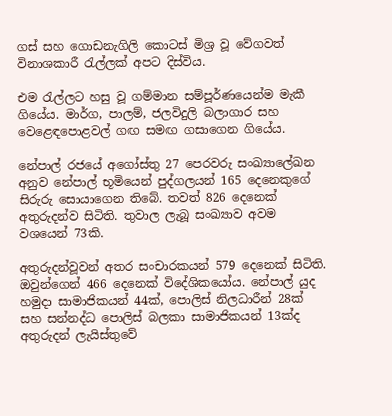ගස් සහ ගොඩනැගිලි කොටස් මිශ්‍ර වූ වේගවත් විනාශකාරී රැල්ලක් අපට දිස්විය.

එම රැල්ලට හසු වූ ගම්මාන සම්පූර්ණයෙන්ම මැකී ගියේය. මාර්ග, පාලම්, ජලවිදුලි බලාගාර සහ වෙළෙඳපොළවල් ගඟ සමඟ ගසාගෙන ගියේය.

නේපාල් රජයේ අගෝස්තු 27 පෙරවරු සංඛ්‍යාලේඛන අනුව නේපාල් භූමියෙන් පුද්ගලයන් 165 දෙනෙකුගේ සිරුරු සොයාගෙන තිබේ. තවත් 826 දෙනෙක් අතුරුදන්ව සිටිති. තුවාල ලැබූ සංඛ්‍යාව අවම වශයෙන් 73කි.

අතුරුදන්වූවන් අතර සංචාරකයන් 579 දෙනෙක් සිටිති. ඔවුන්ගෙන් 466 දෙනෙක් විදේශිකයෝය. නේපාල් යුද හමුදා සාමාජිකයන් 44ක්, පොලිස් නිලධාරීන් 28ක් සහ සන්නද්ධ පොලිස් බලකා සාමාජිකයන් 13ක්ද අතුරුදන් ලැයිස්තුවේ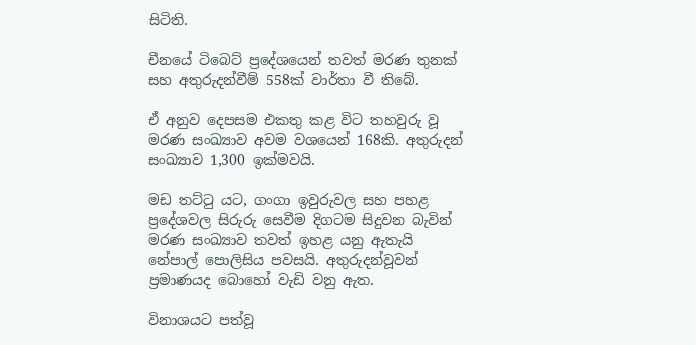සිටිති.

චීනයේ ටිබෙට් ප්‍රදේශයෙන් තවත් මරණ තුනක් සහ අතුරුදන්වීම් 558ක් වාර්තා වී තිබේ.

ඒ අනුව දෙපසම එකතු කළ විට තහවුරු වූ මරණ සංඛ්‍යාව අවම වශයෙන් 168කි. අතුරුදන් සංඛ්‍යාව 1,300 ඉක්මවයි.

මඩ තට්ටු යට, ගංගා ඉවුරුවල සහ පහළ ප්‍රදේශවල සිරුරු සෙවීම දිගටම සිදුවන බැවින් මරණ සංඛ්‍යාව තවත් ඉහළ යනු ඇතැයි නේපාල් පොලිසිය පවසයි. අතුරුදන්වූවන් ප්‍රමාණයද බොහෝ වැඩි වනු ඇත.

විනාශයට පත්වූ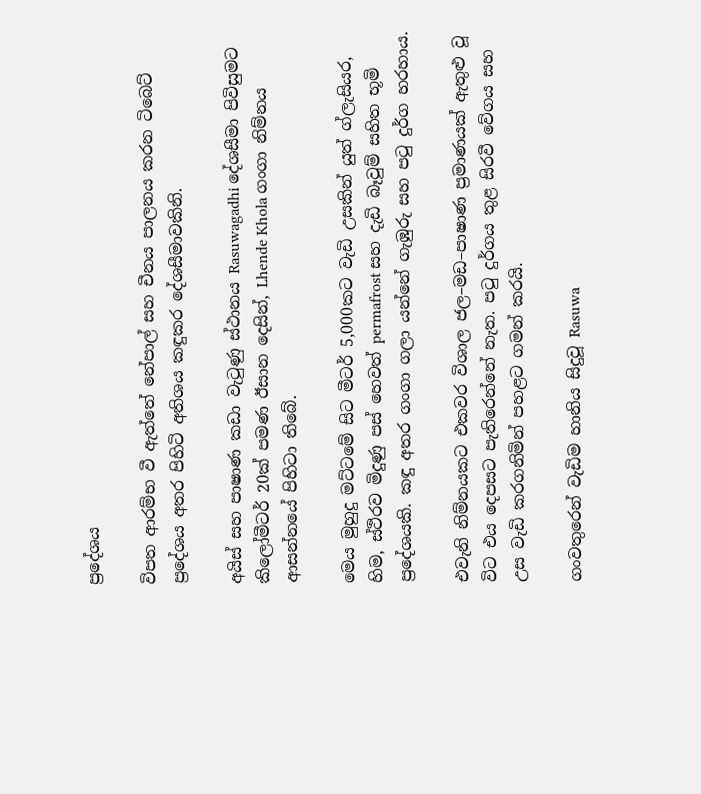ප්‍රදේශය

විපත ආරම්භ වී ඇත්තේ නේපාල් සහ චීනය පාලනය කරන ටිබෙට් ප්‍රදේශය අතර පිහිටි අතිශය කඳුකර දේශසීමාවකිනි.

අයිස් සහ පාෂාණ කඩා වැටුණු ස්ථානය Rasuwagadhi දේශසීමා පිවිසුමට කිලෝමීටර් 20ක් පමණ ඊසාන දෙසින්, Lhende Khola ගංගා නිම්නය ආසන්නයේ පිහිටා තිබේ.

මෙය මුහුදු මට්ටමේ සිට මීටර් 5,000කට වැඩි උසකින් යුත් ග්ලැසියර, හිම, ස්ථිරව මිදුණු පස් හෙවත් permafrost සහ දැඩි බෑවුම් සහිත භූමි ප්‍රදේශයකි. කඳු අතර ගංගා ගලා යන්නේ ගැඹුරු සහ පටු දුර්ග හරහාය.

එවැනි නිම්නයකට එකවර විශාල ජල–මඩ–පාෂාණ ප්‍රමාණයක් ඇතුළු වූ විට එය දෙපසට පැතිරෙන්නේ නැත. පටු දුර්ගය තුළ සිරවී වේගය සහ උස වැඩි කරගනිමින් පහළට ගමන් කරයි.

ගංවතුරෙන් වැඩිම හානිය සිදුවූ Rasuwa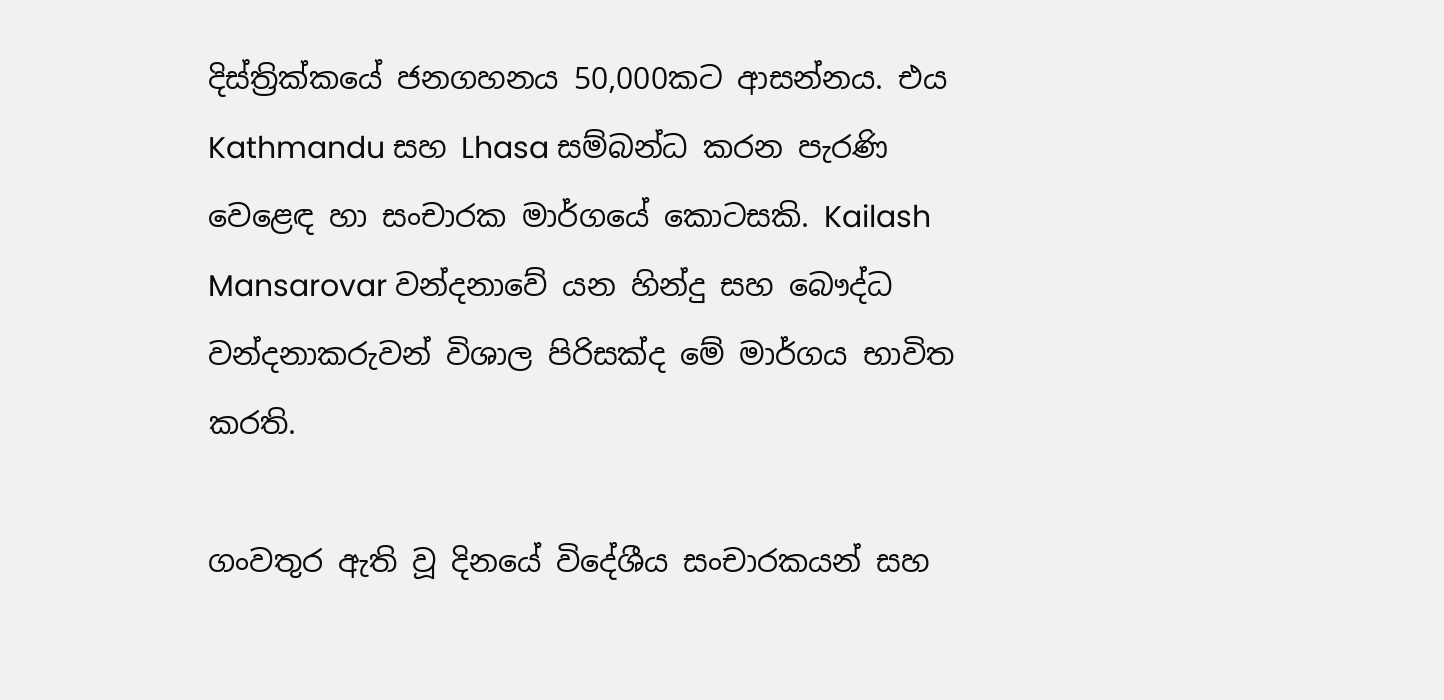දිස්ත්‍රික්කයේ ජනගහනය 50,000කට ආසන්නය. එය Kathmandu සහ Lhasa සම්බන්ධ කරන පැරණි වෙළෙඳ හා සංචාරක මාර්ගයේ කොටසකි. Kailash Mansarovar වන්දනාවේ යන හින්දු සහ බෞද්ධ වන්දනාකරුවන් විශාල පිරිසක්ද මේ මාර්ගය භාවිත කරති.

ගංවතුර ඇති වූ දිනයේ විදේශීය සංචාරකයන් සහ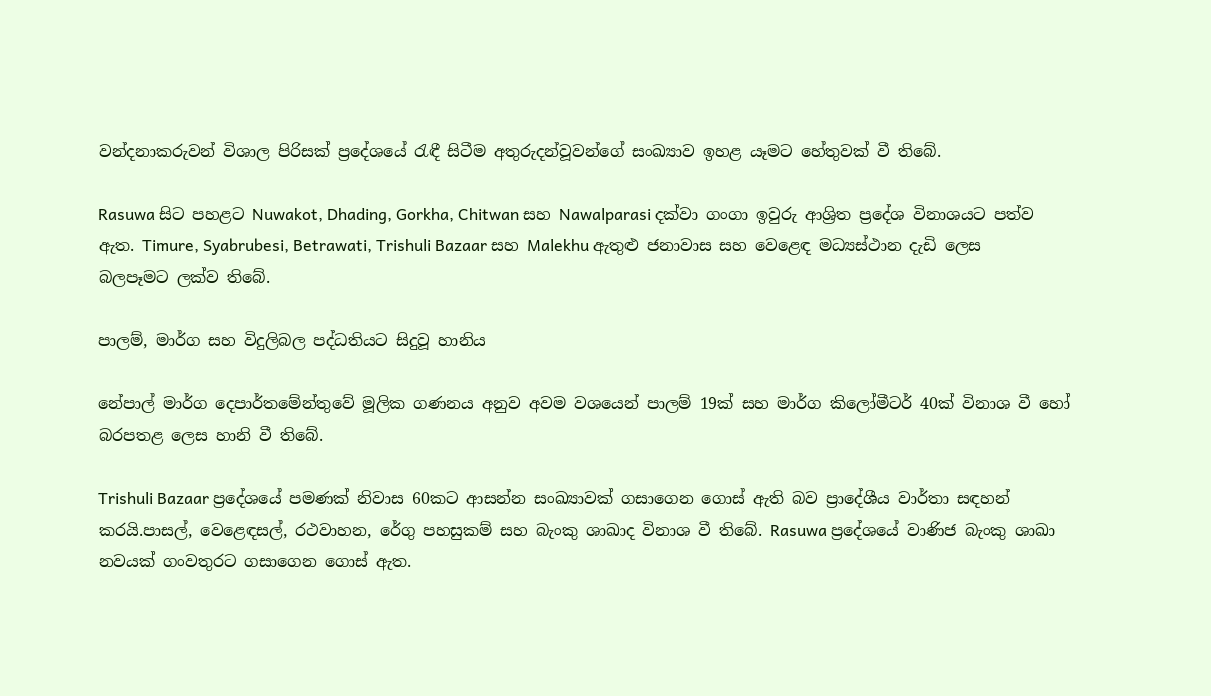වන්දනාකරුවන් විශාල පිරිසක් ප්‍රදේශයේ රැඳී සිටීම අතුරුදන්වූවන්ගේ සංඛ්‍යාව ඉහළ යෑමට හේතුවක් වී තිබේ.

Rasuwa සිට පහළට Nuwakot, Dhading, Gorkha, Chitwan සහ Nawalparasi දක්වා ගංගා ඉවුරු ආශ්‍රිත ප්‍රදේශ විනාශයට පත්ව ඇත. Timure, Syabrubesi, Betrawati, Trishuli Bazaar සහ Malekhu ඇතුළු ජනාවාස සහ වෙළෙඳ මධ්‍යස්ථාන දැඩි ලෙස බලපෑමට ලක්ව තිබේ.

පාලම්, මාර්ග සහ විදුලිබල පද්ධතියට සිදුවූ හානිය

නේපාල් මාර්ග දෙපාර්තමේන්තුවේ මූලික ගණනය අනුව අවම වශයෙන් පාලම් 19ක් සහ මාර්ග කිලෝමීටර් 40ක් විනාශ වී හෝ බරපතළ ලෙස හානි වී තිබේ.

Trishuli Bazaar ප්‍රදේශයේ පමණක් නිවාස 60කට ආසන්න සංඛ්‍යාවක් ගසාගෙන ගොස් ඇති බව ප්‍රාදේශීය වාර්තා සඳහන් කරයි.පාසල්, වෙළෙඳසල්, රථවාහන, රේගු පහසුකම් සහ බැංකු ශාඛාද විනාශ වී තිබේ. Rasuwa ප්‍රදේශයේ වාණිජ බැංකු ශාඛා නවයක් ගංවතුරට ගසාගෙන ගොස් ඇත.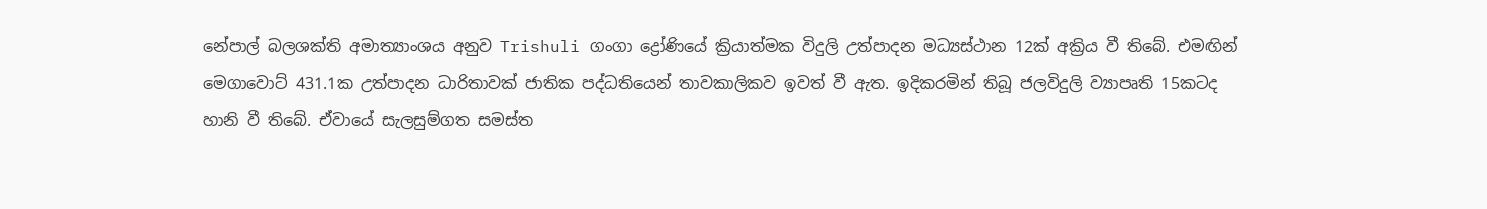නේපාල් බලශක්ති අමාත්‍යාංශය අනුව Trishuli ගංගා ද්‍රෝණියේ ක්‍රියාත්මක විදුලි උත්පාදන මධ්‍යස්ථාන 12ක් අක්‍රිය වී තිබේ. එමඟින් මෙගාවොට් 431.1ක උත්පාදන ධාරිතාවක් ජාතික පද්ධතියෙන් තාවකාලිකව ඉවත් වී ඇත. ඉදිකරමින් තිබූ ජලවිදුලි ව්‍යාපෘති 15කටද හානි වී තිබේ. ඒවායේ සැලසුම්ගත සමස්ත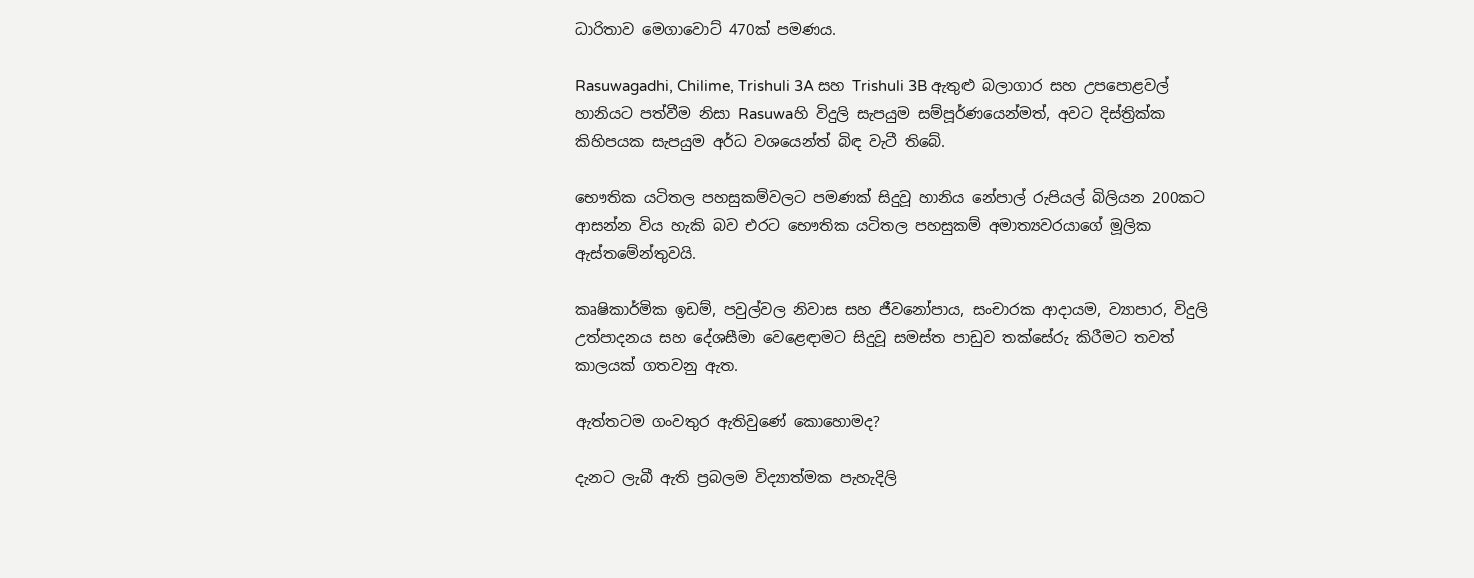ධාරිතාව මෙගාවොට් 470ක් පමණය.

Rasuwagadhi, Chilime, Trishuli 3A සහ Trishuli 3B ඇතුළු බලාගාර සහ උපපොළවල් හානියට පත්වීම නිසා Rasuwaහි විදුලි සැපයුම සම්පූර්ණයෙන්මත්, අවට දිස්ත්‍රික්ක කිහිපයක සැපයුම අර්ධ වශයෙන්ත් බිඳ වැටී තිබේ.

භෞතික යටිතල පහසුකම්වලට පමණක් සිදුවූ හානිය නේපාල් රුපියල් බිලියන 200කට ආසන්න විය හැකි බව එරට භෞතික යටිතල පහසුකම් අමාත්‍යවරයාගේ මූලික ඇස්තමේන්තුවයි.

කෘෂිකාර්මික ඉඩම්, පවුල්වල නිවාස සහ ජීවනෝපාය, සංචාරක ආදායම, ව්‍යාපාර, විදුලි උත්පාදනය සහ දේශසීමා වෙළෙඳාමට සිදුවූ සමස්ත පාඩුව තක්සේරු කිරීමට තවත් කාලයක් ගතවනු ඇත.

ඇත්තටම ගංවතුර ඇතිවුණේ කොහොමද?

දැනට ලැබී ඇති ප්‍රබලම විද්‍යාත්මක පැහැදිලි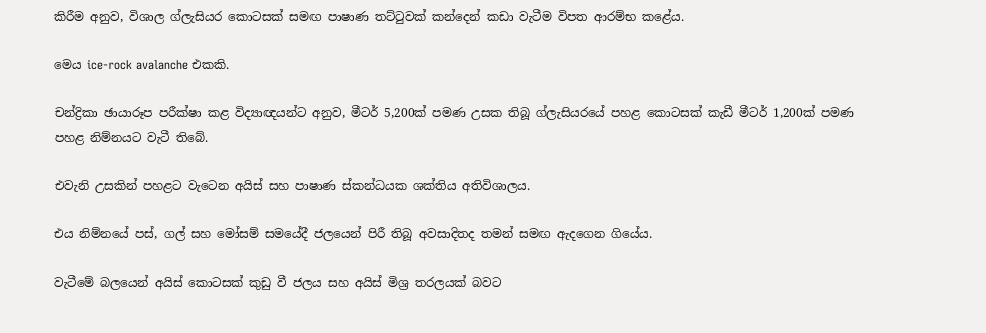කිරීම අනුව, විශාල ග්ලැසියර කොටසක් සමඟ පාෂාණ තට්ටුවක් කන්දෙන් කඩා වැටීම විපත ආරම්භ කළේය.

මෙය ice-rock avalanche එකකි.

චන්ද්‍රිකා ඡායාරූප පරීක්ෂා කළ විද්‍යාඥයන්ට අනුව, මීටර් 5,200ක් පමණ උසක තිබූ ග්ලැසියරයේ පහළ කොටසක් කැඩී මීටර් 1,200ක් පමණ පහළ නිම්නයට වැටී තිබේ.

එවැනි උසකින් පහළට වැටෙන අයිස් සහ පාෂාණ ස්කන්ධයක ශක්තිය අතිවිශාලය.

එය නිම්නයේ පස්, ගල් සහ මෝසම් සමයේදී ජලයෙන් පිරී තිබූ අවසාදිතද තමන් සමඟ ඇදගෙන ගියේය.

වැටීමේ බලයෙන් අයිස් කොටසක් කුඩු වී ජලය සහ අයිස් මිශ්‍ර තරලයක් බවට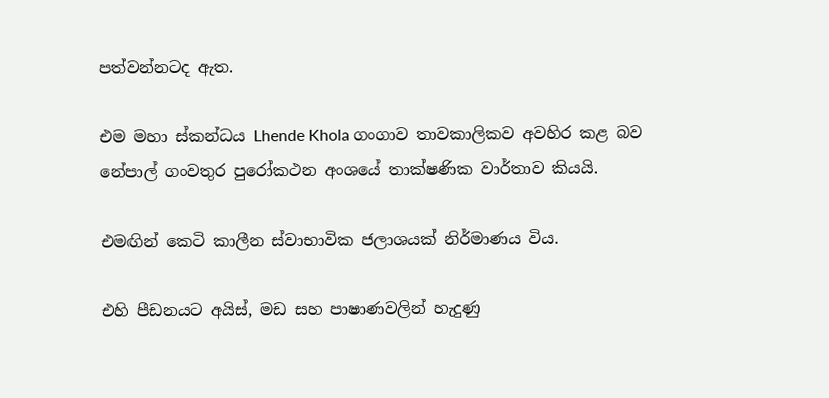පත්වන්නටද ඇත.

එම මහා ස්කන්ධය Lhende Khola ගංගාව තාවකාලිකව අවහිර කළ බව නේපාල් ගංවතුර පුරෝකථන අංශයේ තාක්ෂණික වාර්තාව කියයි.

එමඟින් කෙටි කාලීන ස්වාභාවික ජලාශයක් නිර්මාණය විය.

එහි පීඩනයට අයිස්, මඩ සහ පාෂාණවලින් හැදුණු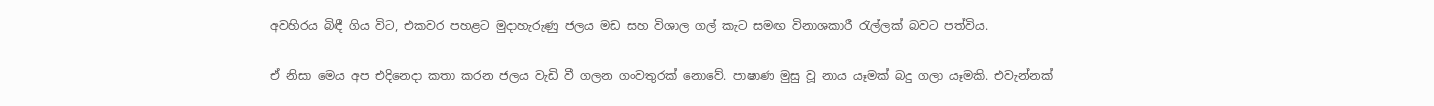අවහිරය බිඳී ගිය විට, එකවර පහළට මුදාහැරුණු ජලය මඩ සහ විශාල ගල් කැට සමඟ විනාශකාරී රැල්ලක් බවට පත්විය.

ඒ නිසා මෙය අප එදිනෙදා කතා කරන ජලය වැඩි වී ගලන ගංවතුරක් නොවේ. පාෂාණ මුසු වූ නාය යෑමක් බදු ගලා යෑමකි. එවැන්නක්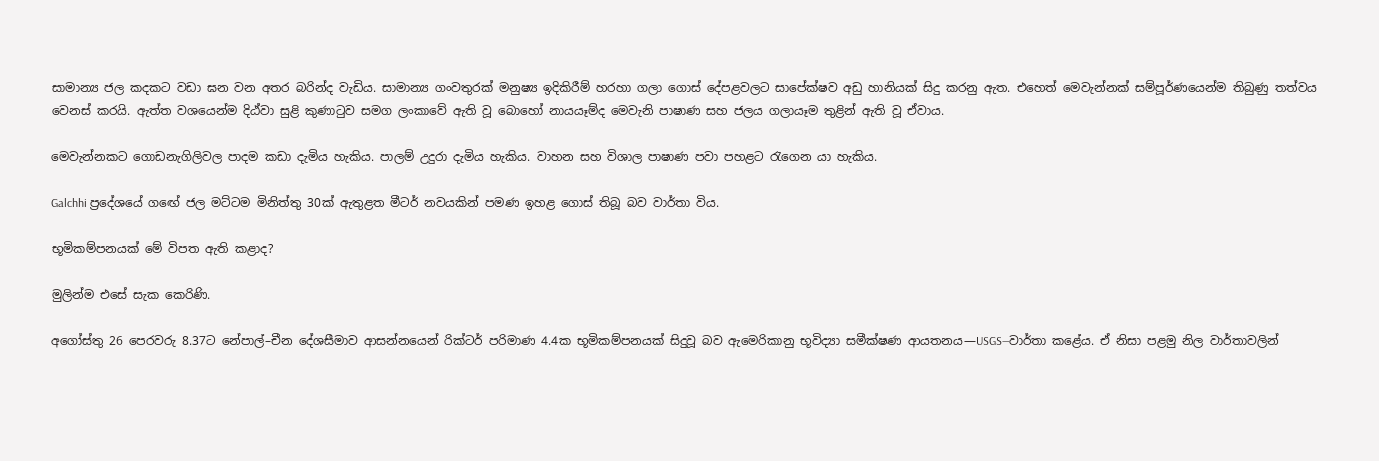සාමාන්‍ය ජල කදකට වඩා ඝන වන අතර බරින්ද වැඩිය. සාමාන්‍ය ගංවතුරක් මනුෂ්‍ය ඉදිකිරීම් හරහා ගලා ගොස් දේපළවලට සාපේක්ෂව අඩු හානියක් සිදු කරනු ඇත. එහෙත් මෙවැන්නක් සම්පූර්ණයෙන්ම තිබුණු තත්වය වෙනස් කරයි. ඇත්ත වශයෙන්ම දිඨ්වා සුළි කුණාටුව සමග ලංකාවේ ඇති වූ බොහෝ නායයෑම්ද මෙවැනි පාෂාණ සහ ජලය ගලායෑම තුළින් ඇති වූ ඒවාය.

මෙවැන්නකට ගොඩනැගිලිවල පාදම කඩා දැමිය හැකිය. පාලම් උදුරා දැමිය හැකිය. වාහන සහ විශාල පාෂාණ පවා පහළට රැගෙන යා හැකිය.

Galchhi ප්‍රදේශයේ ගඟේ ජල මට්ටම මිනිත්තු 30ක් ඇතුළත මීටර් නවයකින් පමණ ඉහළ ගොස් තිබූ බව වාර්තා විය.

භූමිකම්පනයක් මේ විපත ඇති කළාද?

මුලින්ම එසේ සැක කෙරිණි.

අගෝස්තු 26 පෙරවරු 8.37ට නේපාල්–චීන දේශසීමාව ආසන්නයෙන් රික්ටර් පරිමාණ 4.4ක භූමිකම්පනයක් සිදුවූ බව ඇමෙරිකානු භූවිද්‍යා සමීක්ෂණ ආයතනය—USGS—වාර්තා කළේය. ඒ නිසා පළමු නිල වාර්තාවලින්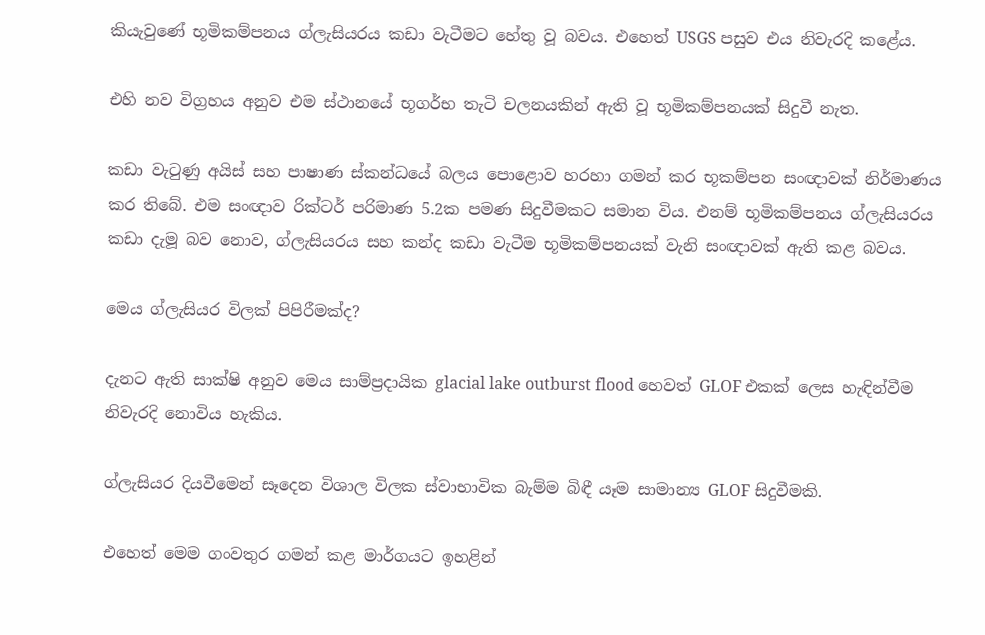කියැවුණේ භූමිකම්පනය ග්ලැසියරය කඩා වැටීමට හේතු වූ බවය. එහෙත් USGS පසුව එය නිවැරදි කළේය.

එහි නව විග්‍රහය අනුව එම ස්ථානයේ භූගර්භ තැටි චලනයකින් ඇති වූ භූමිකම්පනයක් සිදුවී නැත.

කඩා වැටුණු අයිස් සහ පාෂාණ ස්කන්ධයේ බලය පොළොව හරහා ගමන් කර භූකම්පන සංඥාවක් නිර්මාණය කර තිබේ. එම සංඥාව රික්ටර් පරිමාණ 5.2ක පමණ සිදුවීමකට සමාන විය. එනම් භූමිකම්පනය ග්ලැසියරය කඩා දැමූ බව නොව, ග්ලැසියරය සහ කන්ද කඩා වැටීම භූමිකම්පනයක් වැනි සංඥාවක් ඇති කළ බවය.

මෙය ග්ලැසියර විලක් පිපිරීමක්ද?

දැනට ඇති සාක්ෂි අනුව මෙය සාම්ප්‍රදායික glacial lake outburst flood හෙවත් GLOF එකක් ලෙස හැඳින්වීම නිවැරදි නොවිය හැකිය.

ග්ලැසියර දියවීමෙන් සෑදෙන විශාල විලක ස්වාභාවික බැම්ම බිඳී යෑම සාමාන්‍ය GLOF සිදුවීමකි.

එහෙත් මෙම ගංවතුර ගමන් කළ මාර්ගයට ඉහළින්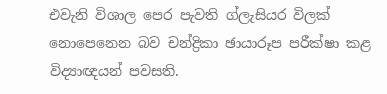එවැනි විශාල පෙර පැවති ග්ලැසියර විලක් නොපෙනෙන බව චන්ද්‍රිකා ඡායාරූප පරීක්ෂා කළ විද්‍යාඥයන් පවසති.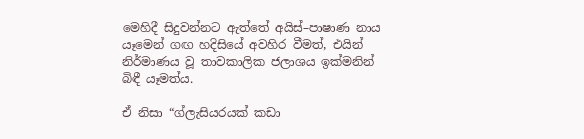මෙහිදී සිදුවන්නට ඇත්තේ අයිස්–පාෂාණ නාය යෑමෙන් ගඟ හදිසියේ අවහිර වීමත්, එයින් නිර්මාණය වූ තාවකාලික ජලාශය ඉක්මනින් බිඳී යෑමත්ය.

ඒ නිසා “ග්ලැසියරයක් කඩා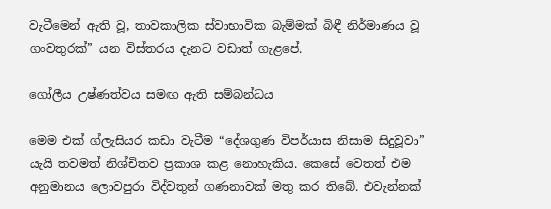වැටීමෙන් ඇති වූ, තාවකාලික ස්වාභාවික බැම්මක් බිඳී නිර්මාණය වූ ගංවතුරක්” යන විස්තරය දැනට වඩාත් ගැළපේ.

ගෝලීය උෂ්ණත්වය සමඟ ඇති සම්බන්ධය

මෙම එක් ග්ලැසියර කඩා වැටීම “දේශගුණ විපර්යාස නිසාම සිදුවූවා” යැයි තවමත් නිශ්චිතව ප්‍රකාශ කළ නොහැකිය. කෙසේ වෙතත් එම අනුමානය ලොවපුරා විද්වතුන් ගණනාවක් මතු කර තිබේ. එවැන්නක්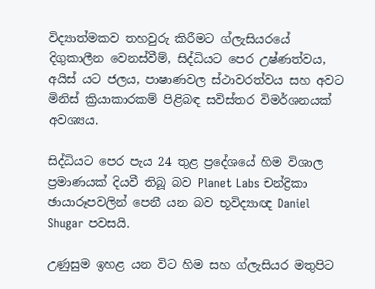විද්‍යාත්මකව තහවුරු කිරීමට ග්ලැසියරයේ දිගුකාලීන වෙනස්වීම්, සිද්ධියට පෙර උෂ්ණත්වය, අයිස් යට ජලය, පාෂාණවල ස්ථාවරත්වය සහ අවට මිනිස් ක්‍රියාකාරකම් පිළිබඳ සවිස්තර විමර්ශනයක් අවශ්‍යය.

සිද්ධියට පෙර පැය 24 තුළ ප්‍රදේශයේ හිම විශාල ප්‍රමාණයක් දියවී තිබූ බව Planet Labs චන්ද්‍රිකා ඡායාරූපවලින් පෙනී යන බව භූවිද්‍යාඥ Daniel Shugar පවසයි.

උණුසුම ඉහළ යන විට හිම සහ ග්ලැසියර මතුපිට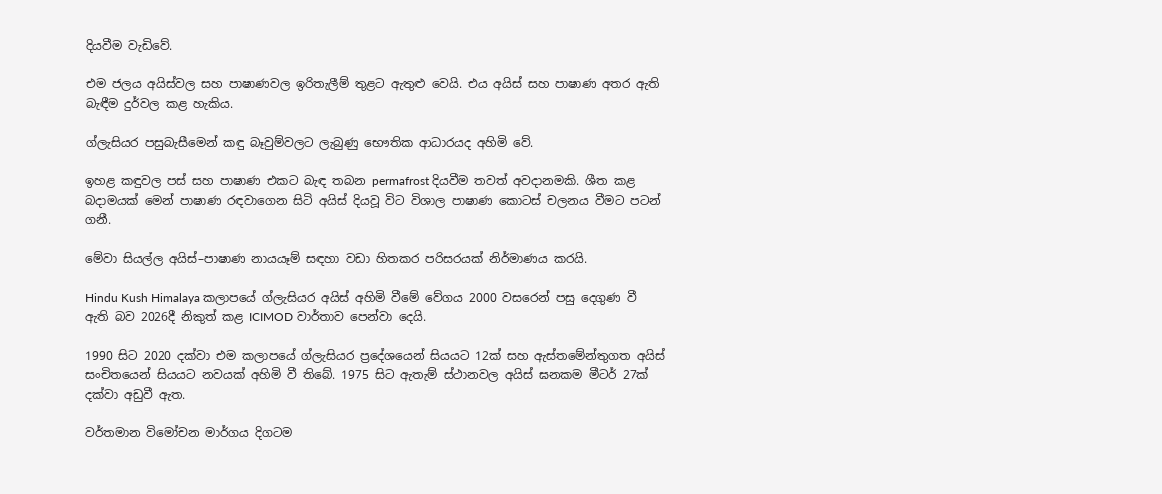දියවීම වැඩිවේ.

එම ජලය අයිස්වල සහ පාෂාණවල ඉරිතැලීම් තුළට ඇතුළු වෙයි. එය අයිස් සහ පාෂාණ අතර ඇති බැඳීම දුර්වල කළ හැකිය.

ග්ලැසියර පසුබැසීමෙන් කඳු බෑවුම්වලට ලැබුණු භෞතික ආධාරයද අහිමි වේ.

ඉහළ කඳුවල පස් සහ පාෂාණ එකට බැඳ තබන permafrost දියවීම තවත් අවදානමකි. ශීත කළ බදාමයක් මෙන් පාෂාණ රඳවාගෙන සිටි අයිස් දියවූ විට විශාල පාෂාණ කොටස් චලනය වීමට පටන් ගනී.

මේවා සියල්ල අයිස්–පාෂාණ නායයෑම් සඳහා වඩා හිතකර පරිසරයක් නිර්මාණය කරයි.

Hindu Kush Himalaya කලාපයේ ග්ලැසියර අයිස් අහිමි වීමේ වේගය 2000 වසරෙන් පසු දෙගුණ වී ඇති බව 2026දී නිකුත් කළ ICIMOD වාර්තාව පෙන්වා දෙයි.

1990 සිට 2020 දක්වා එම කලාපයේ ග්ලැසියර ප්‍රදේශයෙන් සියයට 12ක් සහ ඇස්තමේන්තුගත අයිස් සංචිතයෙන් සියයට නවයක් අහිමි වී තිබේ. 1975 සිට ඇතැම් ස්ථානවල අයිස් ඝනකම මීටර් 27ක් දක්වා අඩුවී ඇත.

වර්තමාන විමෝචන මාර්ගය දිගටම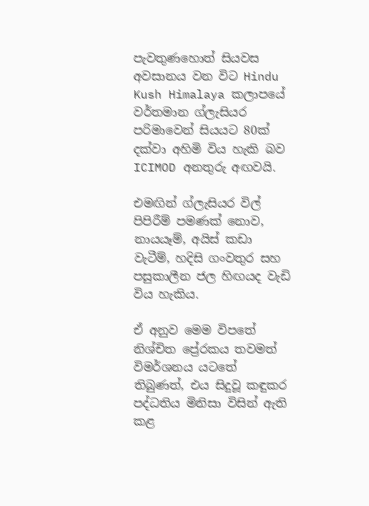පැවතුණහොත් සියවස අවසානය වන විට Hindu Kush Himalaya කලාපයේ වර්තමාන ග්ලැසියර පරිමාවෙන් සියයට 80ක් දක්වා අහිමි විය හැකි බව ICIMOD අනතුරු අඟවයි.

එමඟින් ග්ලැසියර විල් පිපිරීම් පමණක් නොව, නායයෑම්, අයිස් කඩා වැටීම්, හදිසි ගංවතුර සහ පසුකාලීන ජල හිඟයද වැඩි විය හැකිය.

ඒ අනුව මෙම විපතේ නිශ්චිත ප්‍රේරකය තවමත් විමර්ශනය යටතේ තිබුණත්, එය සිදුවූ කඳුකර පද්ධතිය මිනිසා විසින් ඇති කළ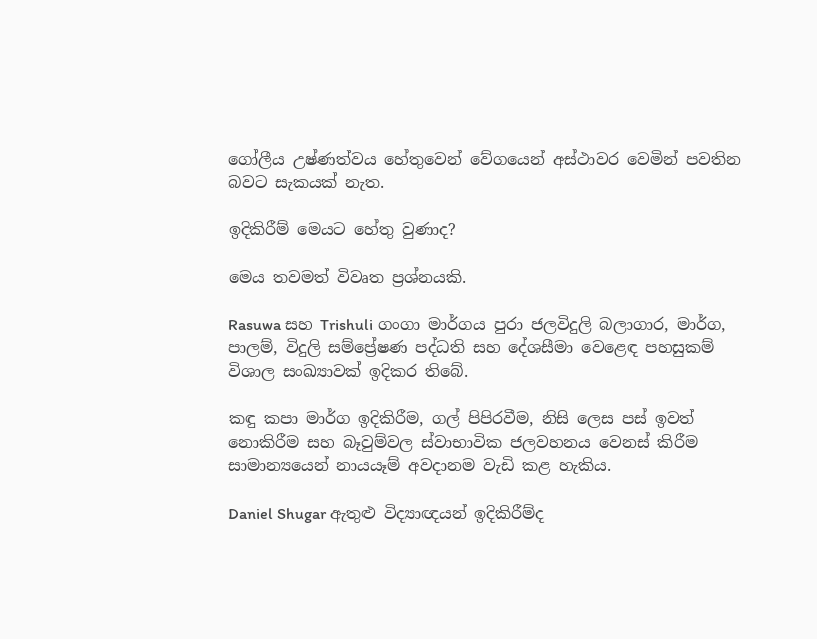ගෝලීය උෂ්ණත්වය හේතුවෙන් වේගයෙන් අස්ථාවර වෙමින් පවතින බවට සැකයක් නැත.

ඉදිකිරීම් මෙයට හේතු වුණාද?

මෙය තවමත් විවෘත ප්‍රශ්නයකි.

Rasuwa සහ Trishuli ගංගා මාර්ගය පුරා ජලවිදුලි බලාගාර, මාර්ග, පාලම්, විදුලි සම්ප්‍රේෂණ පද්ධති සහ දේශසීමා වෙළෙඳ පහසුකම් විශාල සංඛ්‍යාවක් ඉදිකර තිබේ.

කඳු කපා මාර්ග ඉදිකිරීම, ගල් පිපිරවීම, නිසි ලෙස පස් ඉවත් නොකිරීම සහ බෑවුම්වල ස්වාභාවික ජලවහනය වෙනස් කිරීම සාමාන්‍යයෙන් නායයෑම් අවදානම වැඩි කළ හැකිය.

Daniel Shugar ඇතුළු විද්‍යාඥයන් ඉදිකිරීම්ද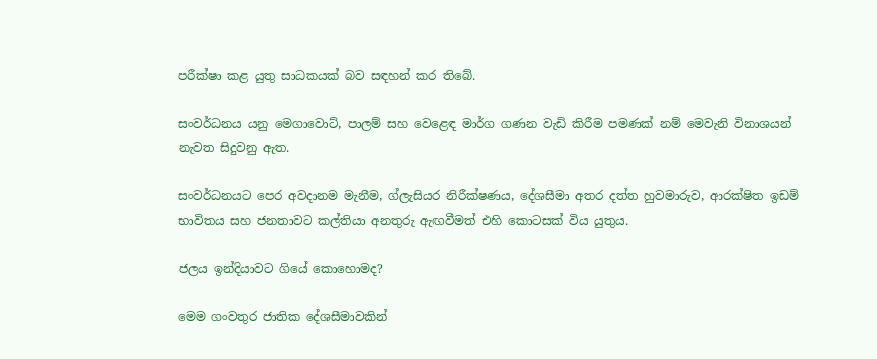පරීක්ෂා කළ යුතු සාධකයක් බව සඳහන් කර තිබේ.

සංවර්ධනය යනු මෙගාවොට්, පාලම් සහ වෙළෙඳ මාර්ග ගණන වැඩි කිරීම පමණක් නම් මෙවැනි විනාශයන් නැවත සිදුවනු ඇත.

සංවර්ධනයට පෙර අවදානම මැනීම, ග්ලැසියර නිරීක්ෂණය, දේශසීමා අතර දත්ත හුවමාරුව, ආරක්ෂිත ඉඩම් භාවිතය සහ ජනතාවට කල්තියා අනතුරු ඇඟවීමත් එහි කොටසක් විය යුතුය.

ජලය ඉන්දියාවට ගියේ කොහොමද?

මෙම ගංවතුර ජාතික දේශසීමාවකින්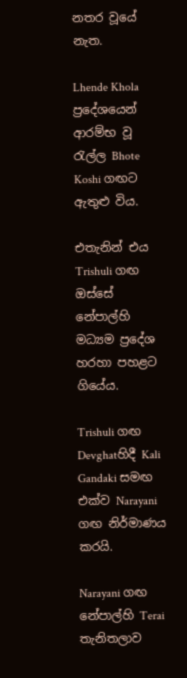නතර වූයේ නැත.

Lhende Khola ප්‍රදේශයෙන් ආරම්භ වූ රැල්ල Bhote Koshi ගඟට ඇතුළු විය.

එතැනින් එය Trishuli ගඟ ඔස්සේ නේපාල්හි මධ්‍යම ප්‍රදේශ හරහා පහළට ගියේය.

Trishuli ගඟ Devghatහිදී Kali Gandaki සමඟ එක්ව Narayani ගඟ නිර්මාණය කරයි.

Narayani ගඟ නේපාල්හි Terai තැනිතලාව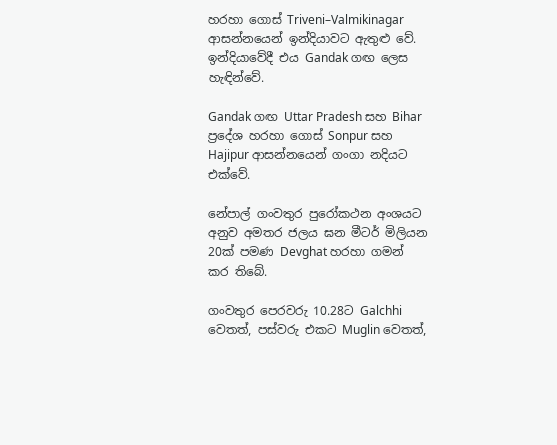හරහා ගොස් Triveni–Valmikinagar ආසන්නයෙන් ඉන්දියාවට ඇතුළු වේ. ඉන්දියාවේදී එය Gandak ගඟ ලෙස හැඳින්වේ.

Gandak ගඟ Uttar Pradesh සහ Bihar ප්‍රදේශ හරහා ගොස් Sonpur සහ Hajipur ආසන්නයෙන් ගංගා නදියට එක්වේ.

නේපාල් ගංවතුර පුරෝකථන අංශයට අනුව අමතර ජලය ඝන මීටර් මිලියන 20ක් පමණ Devghat හරහා ගමන් කර තිබේ.

ගංවතුර පෙරවරු 10.28ට Galchhi වෙතත්, පස්වරු එකට Muglin වෙතත්,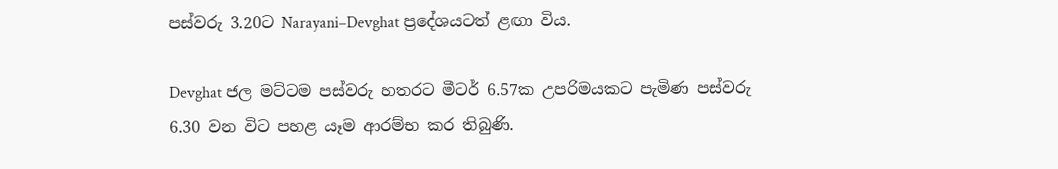පස්වරු 3.20ට Narayani–Devghat ප්‍රදේශයටත් ළඟා විය.

Devghat ජල මට්ටම පස්වරු හතරට මීටර් 6.57ක උපරිමයකට පැමිණ පස්වරු 6.30 වන විට පහළ යෑම ආරම්භ කර තිබුණි.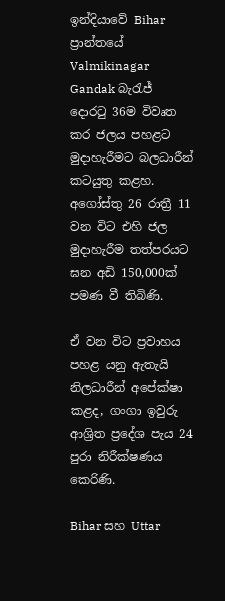ඉන්දියාවේ Bihar ප්‍රාන්තයේ Valmikinagar Gandak බැරැජ් දොරටු 36ම විවෘත කර ජලය පහළට මුදාහැරීමට බලධාරීන් කටයුතු කළහ. අගෝස්තු 26 රාත්‍රී 11 වන විට එහි ජල මුදාහැරීම තත්පරයට ඝන අඩි 150,000ක් පමණ වී තිබිණි.

ඒ වන විට ප්‍රවාහය පහළ යනු ඇතැයි නිලධාරීන් අපේක්ෂා කළද, ගංගා ඉවුරු ආශ්‍රිත ප්‍රදේශ පැය 24 පුරා නිරීක්ෂණය කෙරිණි.

Bihar සහ Uttar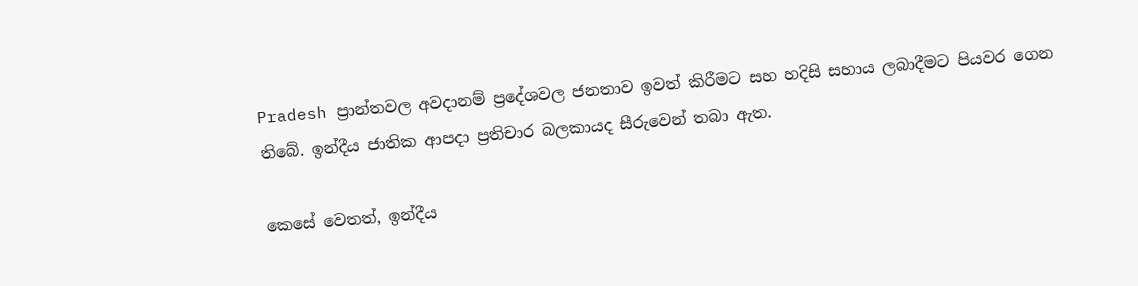Pradesh ප්‍රාන්තවල අවදානම් ප්‍රදේශවල ජනතාව ඉවත් කිරීමට සහ හදිසි සහාය ලබාදීමට පියවර ගෙන තිබේ. ඉන්දීය ජාතික ආපදා ප්‍රතිචාර බලකායද සීරුවෙන් තබා ඇත.

කෙසේ වෙතත්, ඉන්දීය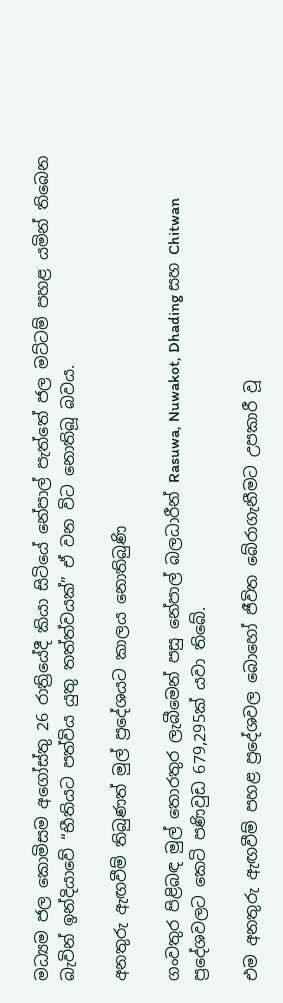මධ්‍යම ජල කොමිසම අගෝස්තු 26 රාත්‍රියේදී කියා සිටියේ නේපාල් පැත්තේ ජල මට්ටම් පහළ යමින් තිබෙන බැවින් ඉන්දියාවේ “භීතියට පත්විය යුතු තත්ත්වයක්” ඒ වන විට නොතිබූ බවය.

අනතුරු ඇඟවීම් තිබුණත් මුල් ප්‍රදේශයට කාලය නොතිබුණි

ගංවතුර පිළිබඳ මුල් තොරතුර ලැබීමෙන් පසු නේපාල් බලධාරීන් Rasuwa, Nuwakot, Dhading සහ Chitwan ප්‍රදේශවලට කෙටි පණිවුඩ 679,295ක් යවා තිබේ.

එම අනතුරු ඇඟවීම් පහළ ප්‍රදේශවල බොහෝ ජීවිත බේරාගැනීමට උපකාරී වූ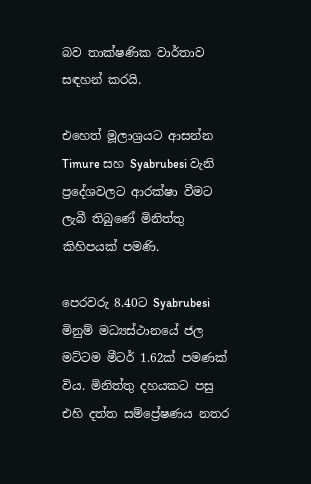බව තාක්ෂණික වාර්තාව සඳහන් කරයි.

එහෙත් මූලාශ්‍රයට ආසන්න Timure සහ Syabrubesi වැනි ප්‍රදේශවලට ආරක්ෂා වීමට ලැබී තිබුණේ මිනිත්තු කිහිපයක් පමණි.

පෙරවරු 8.40ට Syabrubesi මිනුම් මධ්‍යස්ථානයේ ජල මට්ටම මීටර් 1.62ක් පමණක් විය. මිනිත්තු දහයකට පසු එහි දත්ත සම්ප්‍රේෂණය නතර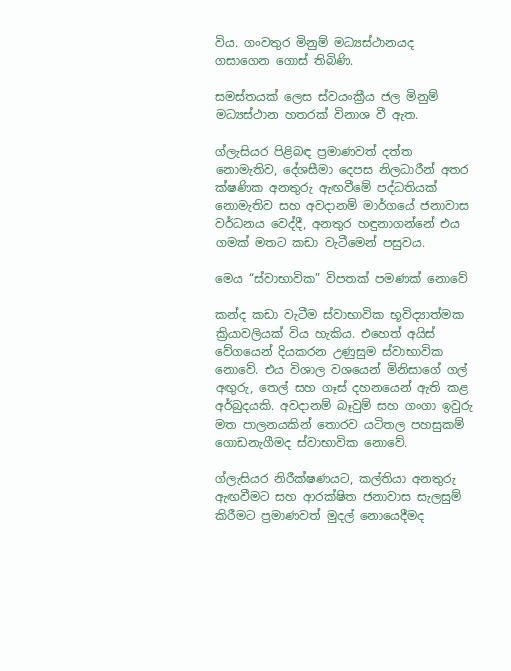විය. ගංවතුර මිනුම් මධ්‍යස්ථානයද ගසාගෙන ගොස් තිබිණි.

සමස්තයක් ලෙස ස්වයංක්‍රීය ජල මිනුම් මධ්‍යස්ථාන හතරක් විනාශ වී ඇත.

ග්ලැසියර පිළිබඳ ප්‍රමාණවත් දත්ත නොමැතිව, දේශසීමා දෙපස නිලධාරීන් අතර ක්ෂණික අනතුරු ඇඟවීමේ පද්ධතියක් නොමැතිව සහ අවදානම් මාර්ගයේ ජනාවාස වර්ධනය වෙද්දී, අනතුර හඳුනාගන්නේ එය ගමක් මතට කඩා වැටීමෙන් පසුවය.

මෙය “ස්වාභාවික” විපතක් පමණක් නොවේ

කන්ද කඩා වැටීම ස්වාභාවික භූවිද්‍යාත්මක ක්‍රියාවලියක් විය හැකිය. එහෙත් අයිස් වේගයෙන් දියකරන උණුසුම ස්වාභාවික නොවේ. එය විශාල වශයෙන් මිනිසාගේ ගල් අඟුරු, තෙල් සහ ගෑස් දහනයෙන් ඇති කළ අර්බුදයකි. අවදානම් බෑවුම් සහ ගංගා ඉවුරු මත පාලනයකින් තොරව යටිතල පහසුකම් ගොඩනැගීමද ස්වාභාවික නොවේ.

ග්ලැසියර නිරීක්ෂණයට, කල්තියා අනතුරු ඇඟවීමට සහ ආරක්ෂිත ජනාවාස සැලසුම් කිරීමට ප්‍රමාණවත් මුදල් නොයෙදීමද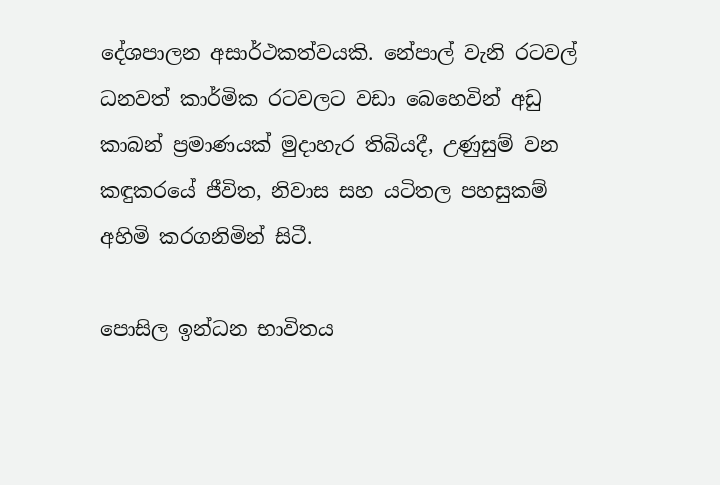දේශපාලන අසාර්ථකත්වයකි. නේපාල් වැනි රටවල් ධනවත් කාර්මික රටවලට වඩා බෙහෙවින් අඩු කාබන් ප්‍රමාණයක් මුදාහැර තිබියදී, උණුසුම් වන කඳුකරයේ ජීවිත, නිවාස සහ යටිතල පහසුකම් අහිමි කරගනිමින් සිටී.

පොසිල ඉන්ධන භාවිතය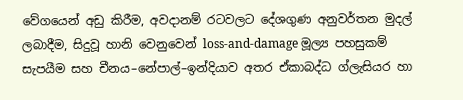වේගයෙන් අඩු කිරීම, අවදානම් රටවලට දේශගුණ අනුවර්තන මුදල් ලබාදීම, සිදුවූ හානි වෙනුවෙන් loss-and-damage මූල්‍ය පහසුකම් සැපයීම සහ චීනය–නේපාල්–ඉන්දියාව අතර ඒකාබද්ධ ග්ලැසියර හා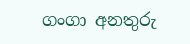ගංගා අනතුරු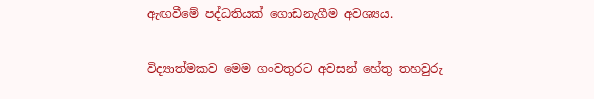ඇඟවීමේ පද්ධතියක් ගොඩනැගීම අවශ්‍යය.

විද්‍යාත්මකව මෙම ගංවතුරට අවසන් හේතු තහවුරු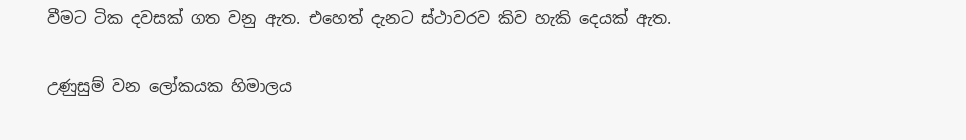වීමට ටික දවසක් ගත වනු ඇත. එහෙත් දැනට ස්ථාවරව කිව හැකි දෙයක් ඇත.

උණුසුම් වන ලෝකයක හිමාලය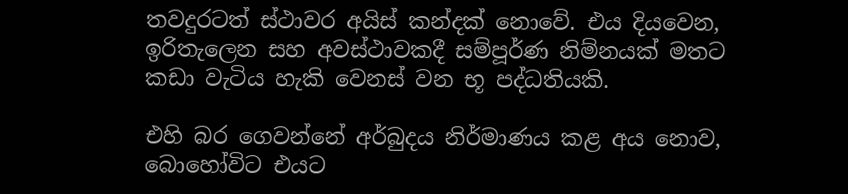තවදුරටත් ස්ථාවර අයිස් කන්දක් නොවේ. එය දියවෙන, ඉරිතැලෙන සහ අවස්ථාවකදී සම්පූර්ණ නිම්නයක් මතට කඩා වැටිය හැකි වෙනස් වන භූ පද්ධතියකි.

එහි බර ගෙවන්නේ අර්බුදය නිර්මාණය කළ අය නොව, බොහෝවිට එයට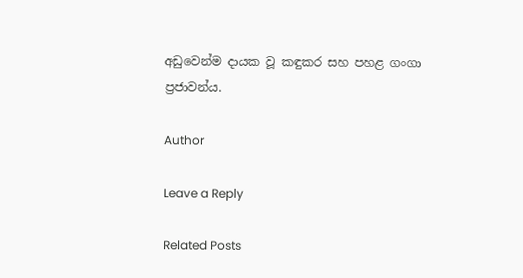අඩුවෙන්ම දායක වූ කඳුකර සහ පහළ ගංගා ප්‍රජාවන්ය.

Author

Leave a Reply

Related Posts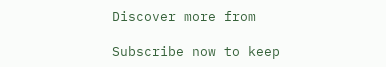Discover more from

Subscribe now to keep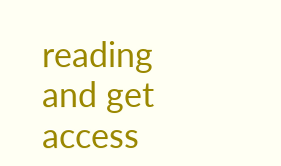reading and get access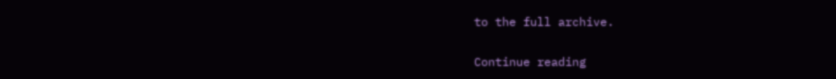to the full archive.

Continue reading